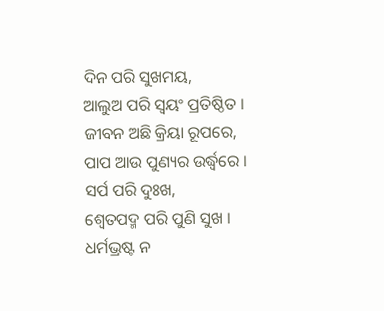ଦିନ ପରି ସୁଖମୟ,
ଆଲୁଅ ପରି ସ୍ଵୟଂ ପ୍ରତିଷ୍ଠିତ ।
ଜୀବନ ଅଛି କ୍ରିୟା ରୂପରେ,
ପାପ ଆଉ ପୁଣ୍ୟର ଉର୍ଦ୍ଧ୍ଵରେ ।
ସର୍ପ ପରି ଦୁଃଖ,
ଶ୍ଵେତପଦ୍ମ ପରି ପୁଣି ସୁଖ ।
ଧର୍ମଭ୍ରଷ୍ଟ ନ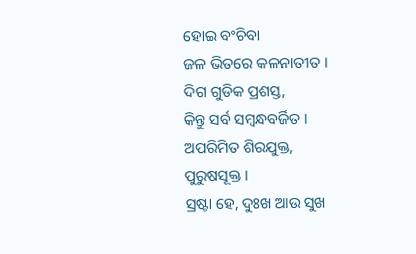ହୋଇ ବଂଚିବା
ଜଳ ଭିତରେ କଳନାତୀତ ।
ଦିଗ ଗୁଡିକ ପ୍ରଶସ୍ତ,
କିନ୍ତୁ ସର୍ବ ସମ୍ଵନ୍ଧବର୍ଜିତ ।
ଅପରିମିତ ଶିରଯୁକ୍ତ,
ପୁରୁଷସୂକ୍ତ ।
ସ୍ରଷ୍ଟା ହେ, ଦୁଃଖ ଆଉ ସୁଖ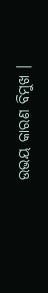ଉଭୟ କାରଣ ବିମୁଖ ।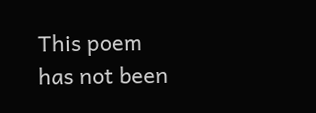This poem has not been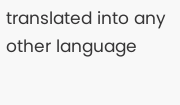translated into any other language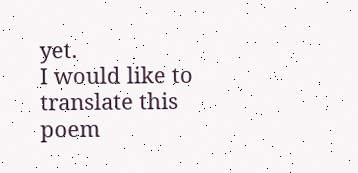yet.
I would like to translate this poem